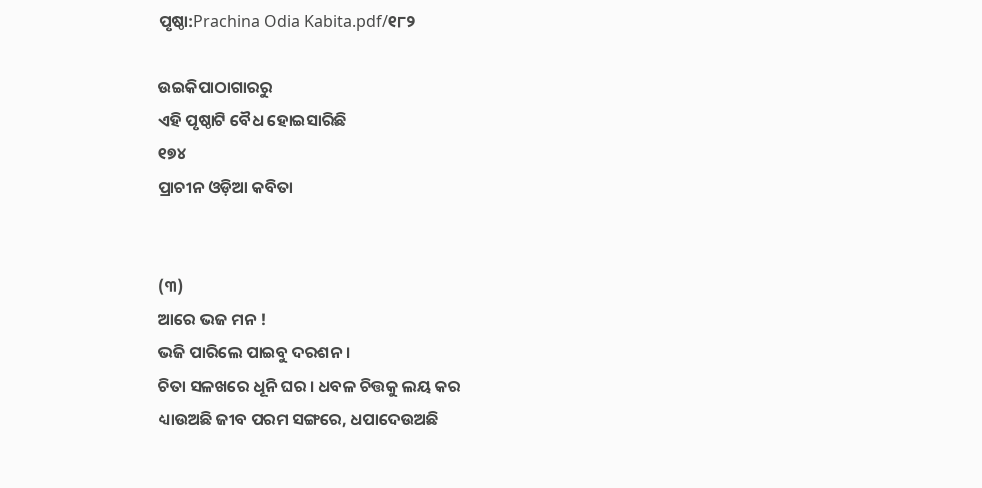ପୃଷ୍ଠା:Prachina Odia Kabita.pdf/୧୮୨

ଉଇକିପାଠାଗାର‌ରୁ
ଏହି ପୃଷ୍ଠାଟି ବୈଧ ହୋଇସାରିଛି
୧୭୪
ପ୍ରାଚୀନ ଓଡ଼ିଆ କବିତା


(୩)
ଆରେ ଭଜ ମନ !
ଭଜି ପାରିଲେ ପାଇବୁ ଦରଶନ ।
ଚିତା ସଳଖରେ ଧୂନି ଘର । ଧବଳ ଚିତ୍ତକୁ ଲୟ କର
ଧ୍ୟାଉଅଛି ଜୀବ ପରମ ସଙ୍ଗରେ, ଧପାଦେଉଅଛି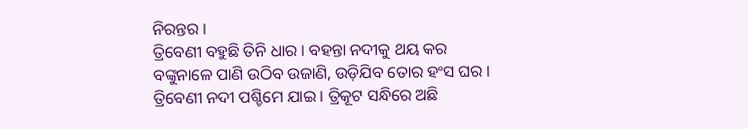ନିରନ୍ତର ।
ତ୍ରିବେଣୀ ବହୁଛି ତିନି ଧାର । ବହନ୍ତା ନଦୀକୁ ଥୟ କର
ବଙ୍କୁନାଳେ ପାଣି ଉଠିବ ଉଜାଣି, ଉଡ଼ିଯିବ ତୋର ହଂସ ଘର ।
ତ୍ରିବେଣୀ ନଦୀ ପଶ୍ଚିମେ ଯାଇ । ତ୍ରିକୂଟ ସନ୍ଧିରେ ଅଛି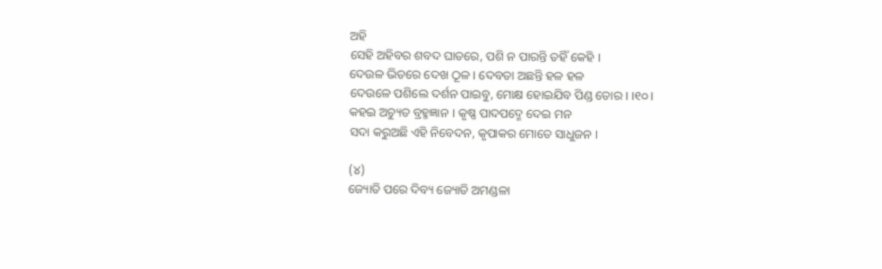ଅହି
ସେହି ଅହିବର ଶବଦ ଘାତରେ, ପଶି ନ ପାରନ୍ତି ତହିଁ କେହି ।
ଦେଉଳ ଭିତରେ ଦେଖ ଠୂଳ । ଦେବତା ଅଛନ୍ତି ହଳ ହଳ
ଦେଉଳେ ପଶିଲେ ଦର୍ଶନ ପାଇବୁ, ମୋକ୍ଷ ହୋଇଯିବ ପିଣ୍ଡ ତୋର । ।୧୦।
କହଇ ଅଚ୍ୟୁତ ବ୍ରହ୍ମଜ୍ଞାନ । କୃଷ୍ଣ ପାଦପଦ୍ମେ ଦେଇ ମନ
ସଦା କରୁଅଛି ଏହି ନିବେଦନ, କୃପାକର ମୋତେ ସାଧୁଜନ ।

(୪)
ଜ୍ୟୋତି ପରେ ଦିବ୍ୟ ଜ୍ୟୋତି ଅମଣ୍ଡଳା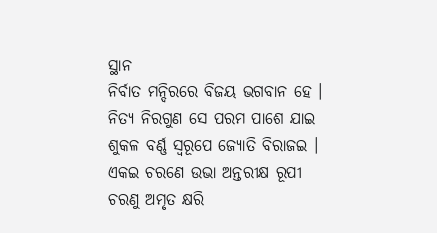ସ୍ଥାନ
ନିର୍ବାତ ମନ୍ଦିରରେ ବିଜୟ ଭଗବାନ ହେ ।
ନିତ୍ୟ ନିରଗୁଣ ସେ ପରମ ପାଶେ ଯାଇ
ଶୁକଳ ବର୍ଣ୍ଣ ସ୍ୱରୂପେ ଜ୍ୟୋତି ବିରାଜଇ ।
ଏକଇ ଚରଣେ ଉଭା ଅନ୍ତରୀକ୍ଷ ରୂପୀ
ଚରଣୁ ଅମୃତ କ୍ଷରି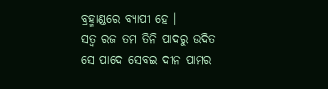ବ୍ରହ୍ମାଣ୍ଡରେ ବ୍ୟାପୀ ହେ ।
ସତ୍ୱ ରଜ ତମ ତିନି ପାଦରୁ ଉଦିତ
ସେ ପାଦେ ସେବଇ ଦୀନ ପାମର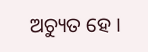ଅଚ୍ୟୁତ ହେ ।